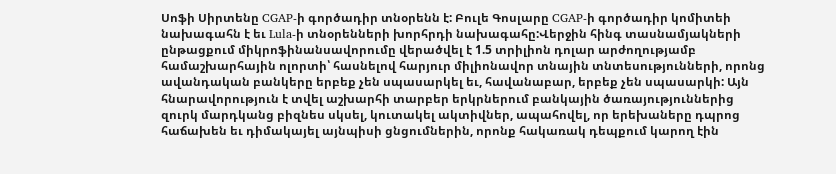Սոֆի Սիրտենը CGAP-ի գործադիր տնօրենն է: Բուլե Գոսլարը CGAP-ի գործադիր կոմիտեի նախագահն է եւ Lula-ի տնօրենների խորհրդի նախագահը:Վերջին հինգ տասնամյակների ընթացքում միկրոֆինանսավորումը վերածվել է 1.5 տրիլիոն դոլար արժողությամբ համաշխարհային ոլորտի՝ հասնելով հարյուր միլիոնավոր տնային տնտեսությունների, որոնց ավանդական բանկերը երբեք չեն սպասարկել եւ, հավանաբար, երբեք չեն սպասարկի: Այն հնարավորություն է տվել աշխարհի տարբեր երկրներում բանկային ծառայություններից զուրկ մարդկանց բիզնես սկսել, կուտակել ակտիվներ, ապահովել, որ երեխաները դպրոց հաճախեն եւ դիմակայել այնպիսի ցնցումներին, որոնք հակառակ դեպքում կարող էին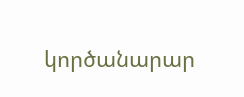կործանարար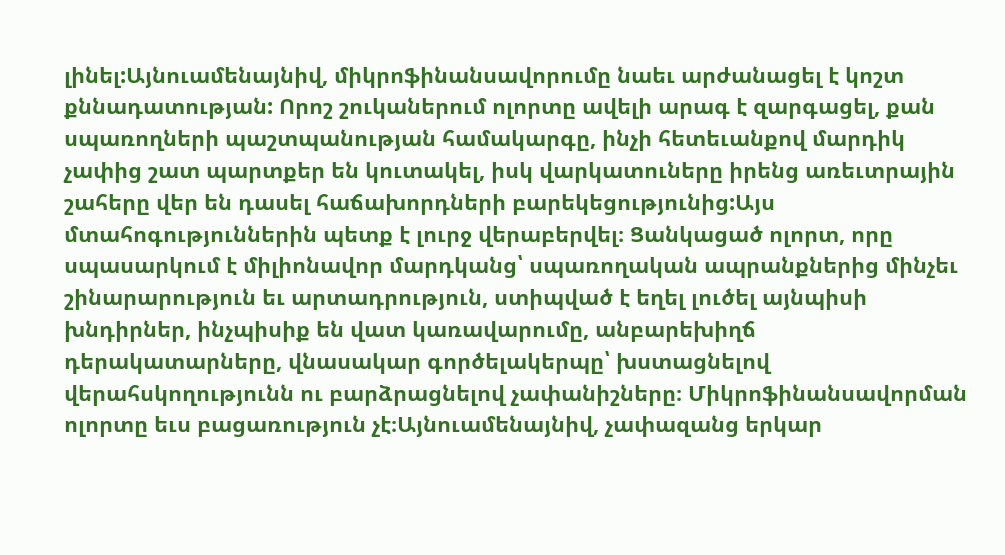լինել:Այնուամենայնիվ, միկրոֆինանսավորումը նաեւ արժանացել է կոշտ քննադատության: Որոշ շուկաներում ոլորտը ավելի արագ է զարգացել, քան սպառողների պաշտպանության համակարգը, ինչի հետեւանքով մարդիկ չափից շատ պարտքեր են կուտակել, իսկ վարկատուները իրենց առեւտրային շահերը վեր են դասել հաճախորդների բարեկեցությունից:Այս մտահոգություններին պետք է լուրջ վերաբերվել։ Ցանկացած ոլորտ, որը սպասարկում է միլիոնավոր մարդկանց՝ սպառողական ապրանքներից մինչեւ շինարարություն եւ արտադրություն, ստիպված է եղել լուծել այնպիսի խնդիրներ, ինչպիսիք են վատ կառավարումը, անբարեխիղճ դերակատարները, վնասակար գործելակերպը՝ խստացնելով վերահսկողությունն ու բարձրացնելով չափանիշները։ Միկրոֆինանսավորման ոլորտը եւս բացառություն չէ։Այնուամենայնիվ, չափազանց երկար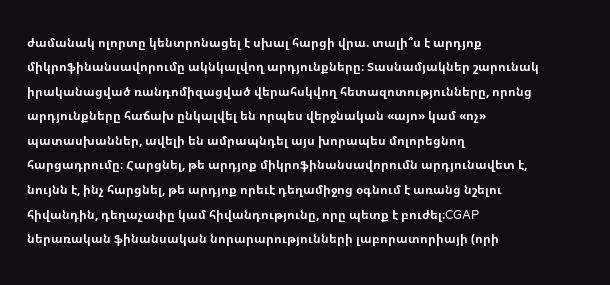ժամանակ ոլորտը կենտրոնացել է սխալ հարցի վրա. տալի՞ս է արդյոք միկրոֆինանսավորումը ակնկալվող արդյունքները։ Տասնամյակներ շարունակ իրականացված ռանդոմիզացված վերահսկվող հետազոտությունները, որոնց արդյունքները հաճախ ընկալվել են որպես վերջնական «այո» կամ «ոչ» պատասխաններ, ավելի են ամրապնդել այս խորապես մոլորեցնող հարցադրումը։ Հարցնել, թե արդյոք միկրոֆինանսավորումն արդյունավետ է, նույնն է, ինչ հարցնել, թե արդյոք որեւէ դեղամիջոց օգնում է առանց նշելու հիվանդին, դեղաչափը կամ հիվանդությունը, որը պետք է բուժել։CGAP ներառական ֆինանսական նորարարությունների լաբորատորիայի (որի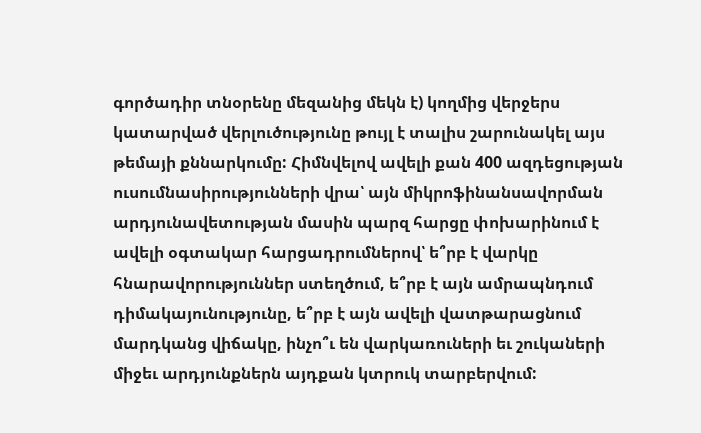գործադիր տնօրենը մեզանից մեկն է) կողմից վերջերս կատարված վերլուծությունը թույլ է տալիս շարունակել այս թեմայի քննարկումը: Հիմնվելով ավելի քան 400 ազդեցության ուսումնասիրությունների վրա՝ այն միկրոֆինանսավորման արդյունավետության մասին պարզ հարցը փոխարինում է ավելի օգտակար հարցադրումներով՝ ե՞րբ է վարկը հնարավորություններ ստեղծում, ե՞րբ է այն ամրապնդում դիմակայունությունը, ե՞րբ է այն ավելի վատթարացնում մարդկանց վիճակը, ինչո՞ւ են վարկառուների եւ շուկաների միջեւ արդյունքներն այդքան կտրուկ տարբերվում: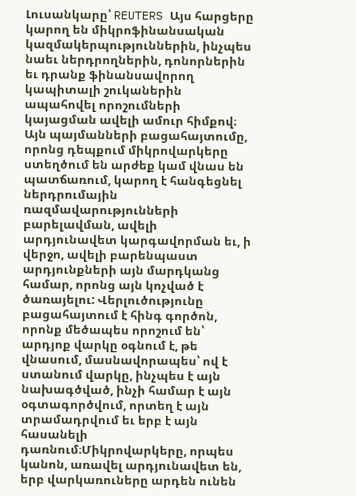Լուսանկարը՝ REUTERS Այս հարցերը կարող են միկրոֆինանսական կազմակերպություններին, ինչպես նաեւ ներդրողներին, դոնորներին եւ դրանք ֆինանսավորող կապիտալի շուկաներին ապահովել որոշումների կայացման ավելի ամուր հիմքով։ Այն պայմանների բացահայտումը, որոնց դեպքում միկրովարկերը ստեղծում են արժեք կամ վնաս են պատճառում, կարող է հանգեցնել ներդրումային ռազմավարությունների բարելավման, ավելի արդյունավետ կարգավորման եւ, ի վերջո, ավելի բարենպաստ արդյունքների այն մարդկանց համար, որոնց այն կոչված է ծառայելու: Վերլուծությունը բացահայտում է հինգ գործոն, որոնք մեծապես որոշում են՝ արդյոք վարկը օգնում է, թե վնասում, մասնավորապես՝ ով է ստանում վարկը, ինչպես է այն նախագծված, ինչի համար է այն օգտագործվում, որտեղ է այն տրամադրվում եւ երբ է այն հասանելի դառնում։Միկրովարկերը, որպես կանոն, առավել արդյունավետ են, երբ վարկառուները արդեն ունեն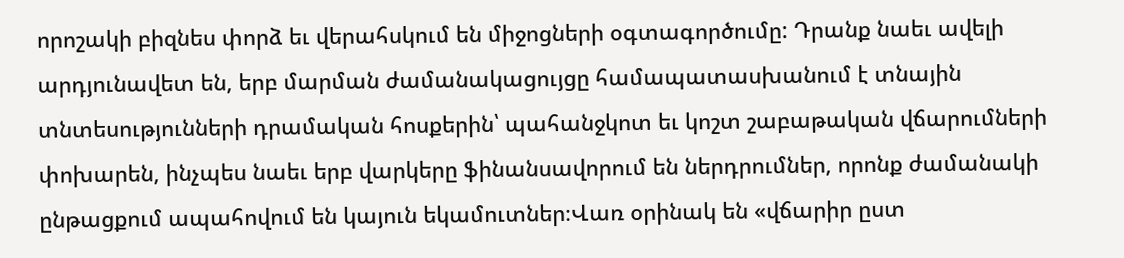որոշակի բիզնես փորձ եւ վերահսկում են միջոցների օգտագործումը: Դրանք նաեւ ավելի արդյունավետ են, երբ մարման ժամանակացույցը համապատասխանում է տնային տնտեսությունների դրամական հոսքերին՝ պահանջկոտ եւ կոշտ շաբաթական վճարումների փոխարեն, ինչպես նաեւ երբ վարկերը ֆինանսավորում են ներդրումներ, որոնք ժամանակի ընթացքում ապահովում են կայուն եկամուտներ։Վառ օրինակ են «վճարիր ըստ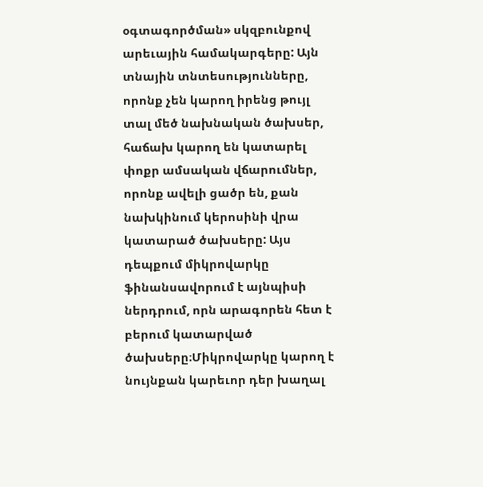օգտագործման» սկզբունքով արեւային համակարգերը: Այն տնային տնտեսությունները, որոնք չեն կարող իրենց թույլ տալ մեծ նախնական ծախսեր, հաճախ կարող են կատարել փոքր ամսական վճարումներ, որոնք ավելի ցածր են, քան նախկինում կերոսինի վրա կատարած ծախսերը: Այս դեպքում միկրովարկը ֆինանսավորում է այնպիսի ներդրում, որն արագորեն հետ է բերում կատարված ծախսերը։Միկրովարկը կարող է նույնքան կարեւոր դեր խաղալ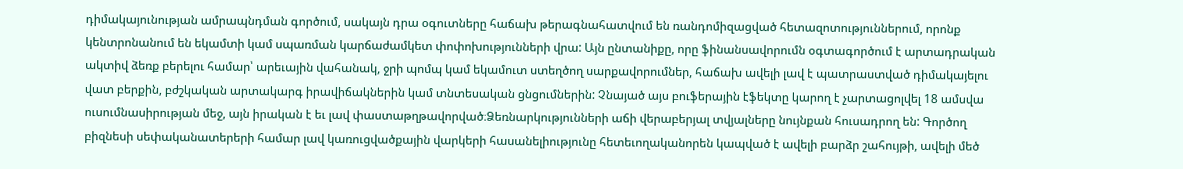դիմակայունության ամրապնդման գործում, սակայն դրա օգուտները հաճախ թերագնահատվում են ռանդոմիզացված հետազոտություններում, որոնք կենտրոնանում են եկամտի կամ սպառման կարճաժամկետ փոփոխությունների վրա: Այն ընտանիքը, որը ֆինանսավորումն օգտագործում է արտադրական ակտիվ ձեռք բերելու համար՝ արեւային վահանակ, ջրի պոմպ կամ եկամուտ ստեղծող սարքավորումներ, հաճախ ավելի լավ է պատրաստված դիմակայելու վատ բերքին, բժշկական արտակարգ իրավիճակներին կամ տնտեսական ցնցումներին: Չնայած այս բուֆերային էֆեկտը կարող է չարտացոլվել 18 ամսվա ուսումնասիրության մեջ, այն իրական է եւ լավ փաստաթղթավորված։Ձեռնարկությունների աճի վերաբերյալ տվյալները նույնքան հուսադրող են: Գործող բիզնեսի սեփականատերերի համար լավ կառուցվածքային վարկերի հասանելիությունը հետեւողականորեն կապված է ավելի բարձր շահույթի, ավելի մեծ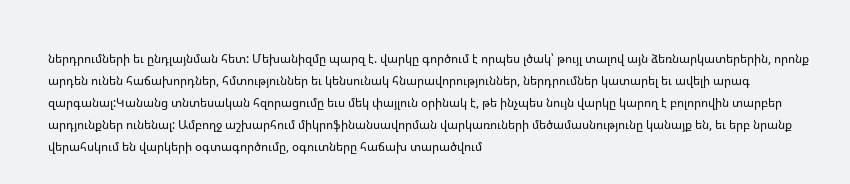ներդրումների եւ ընդլայնման հետ: Մեխանիզմը պարզ է. վարկը գործում է որպես լծակ՝ թույլ տալով այն ձեռնարկատերերին, որոնք արդեն ունեն հաճախորդներ, հմտություններ եւ կենսունակ հնարավորություններ, ներդրումներ կատարել եւ ավելի արագ զարգանալ:Կանանց տնտեսական հզորացումը եւս մեկ փայլուն օրինակ է, թե ինչպես նույն վարկը կարող է բոլորովին տարբեր արդյունքներ ունենալ: Ամբողջ աշխարհում միկրոֆինանսավորման վարկառուների մեծամասնությունը կանայք են, եւ երբ նրանք վերահսկում են վարկերի օգտագործումը, օգուտները հաճախ տարածվում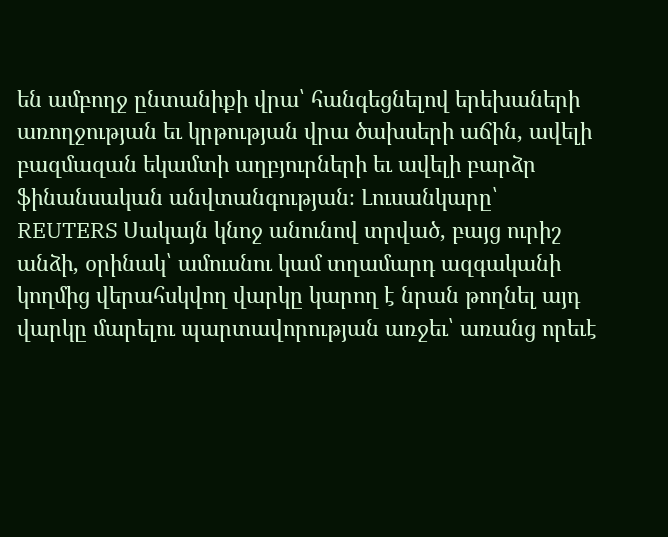են ամբողջ ընտանիքի վրա՝ հանգեցնելով երեխաների առողջության եւ կրթության վրա ծախսերի աճին, ավելի բազմազան եկամտի աղբյուրների եւ ավելի բարձր ֆինանսական անվտանգության։ Լուսանկարը՝ REUTERS Սակայն կնոջ անունով տրված, բայց ուրիշ անձի, օրինակ՝ ամուսնու կամ տղամարդ ազգականի կողմից վերահսկվող վարկը կարող է նրան թողնել այդ վարկը մարելու պարտավորության առջեւ՝ առանց որեւէ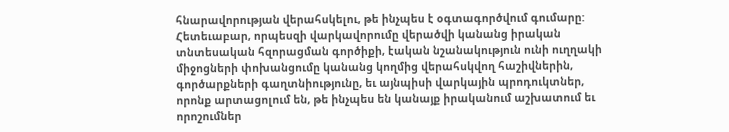հնարավորության վերահսկելու, թե ինչպես է օգտագործվում գումարը: Հետեւաբար, որպեսզի վարկավորումը վերածվի կանանց իրական տնտեսական հզորացման գործիքի, էական նշանակություն ունի ուղղակի միջոցների փոխանցումը կանանց կողմից վերահսկվող հաշիվներին, գործարքների գաղտնիությունը, եւ այնպիսի վարկային պրոդուկտներ, որոնք արտացոլում են, թե ինչպես են կանայք իրականում աշխատում եւ որոշումներ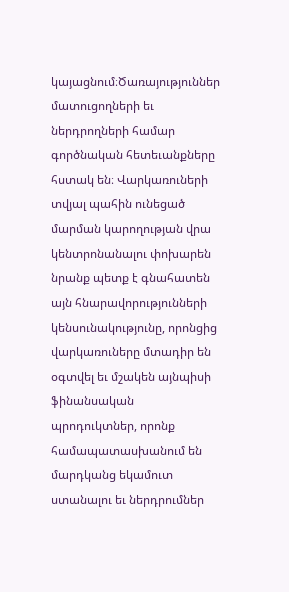կայացնում։Ծառայություններ մատուցողների եւ ներդրողների համար գործնական հետեւանքները հստակ են։ Վարկառուների տվյալ պահին ունեցած մարման կարողության վրա կենտրոնանալու փոխարեն նրանք պետք է գնահատեն այն հնարավորությունների կենսունակությունը, որոնցից վարկառուները մտադիր են օգտվել եւ մշակեն այնպիսի ֆինանսական պրոդուկտներ, որոնք համապատասխանում են մարդկանց եկամուտ ստանալու եւ ներդրումներ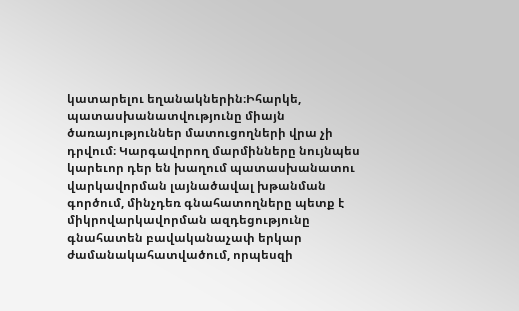կատարելու եղանակներին։Իհարկե, պատասխանատվությունը միայն ծառայություններ մատուցողների վրա չի դրվում։ Կարգավորող մարմինները նույնպես կարեւոր դեր են խաղում պատասխանատու վարկավորման լայնածավալ խթանման գործում, մինչդեռ գնահատողները պետք է միկրովարկավորման ազդեցությունը գնահատեն բավականաչափ երկար ժամանակահատվածում, որպեսզի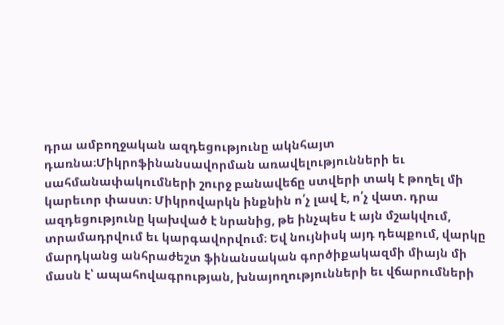դրա ամբողջական ազդեցությունը ակնհայտ դառնա։Միկրոֆինանսավորման առավելությունների եւ սահմանափակումների շուրջ բանավեճը ստվերի տակ է թողել մի կարեւոր փաստ։ Միկրովարկն ինքնին ո՛չ լավ է, ո՛չ վատ. դրա ազդեցությունը կախված է նրանից, թե ինչպես է այն մշակվում, տրամադրվում եւ կարգավորվում։ Եվ նույնիսկ այդ դեպքում, վարկը մարդկանց անհրաժեշտ ֆինանսական գործիքակազմի միայն մի մասն է՝ ապահովագրության, խնայողությունների եւ վճարումների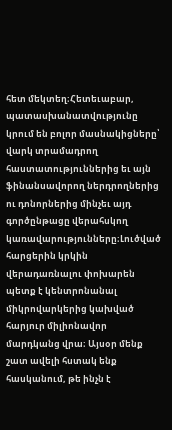հետ մեկտեղ։Հետեւաբար, պատասխանատվությունը կրում են բոլոր մասնակիցները՝ վարկ տրամադրող հաստատություններից եւ այն ֆինանսավորող ներդրողներից ու դոնորներից մինչեւ այդ գործընթացը վերահսկող կառավարությունները։Լուծված հարցերին կրկին վերադառնալու փոխարեն պետք է կենտրոնանալ միկրովարկերից կախված հարյուր միլիոնավոր մարդկանց վրա։ Այսօր մենք շատ ավելի հստակ ենք հասկանում, թե ինչն է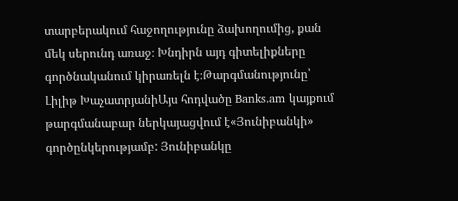տարբերակում հաջողությունը ձախողումից, քան մեկ սերունդ առաջ։ Խնդիրն այդ գիտելիքները գործնականում կիրառելն է։Թարգմանությունը՝ Լիլիթ ԽաչատրյանիԱյս հոդվածը Banks.am կայքում թարգմանաբար ներկայացվում է«Յունիբանկի» գործընկերությամբ: Յունիբանկը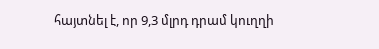հայտնել է, որ 9,3 մլրդ դրամ կուղղի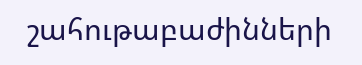շահութաբաժինների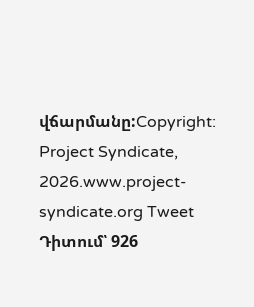վճարմանը:Copyright: Project Syndicate, 2026.www.project-syndicate.org Tweet Դիտում՝ 926